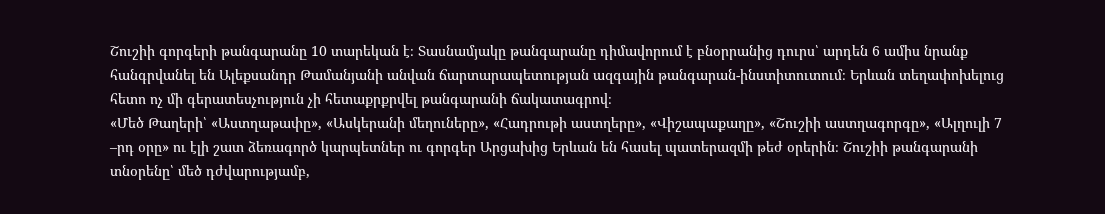Շուշիի գորգերի թանգարանը 10 տարեկան է։ Տասնամյակը թանգարանը դիմավորում է բնօրրանից դուրս՝ արդեն 6 ամիս նրանք հանգրվանել են Ալեքսանդր Թամանյանի անվան ճարտարապետության ազգային թանգարան-ինստիտուտում։ Երևան տեղափոխելուց հետո ոչ մի գերատեսչություն չի հետաքրքրվել թանգարանի ճակատագրով։
«Մեծ Թաղերի՝ «Աստղաթափը», «Ասկերանի մեղուները», «Հադրութի աստղերը», «Վիշապաքաղը», «Շուշիի աստղագորգը», «Ալղուլի 7 –րդ օրը» ու էլի շատ ձեռագործ կարպետներ ու գորգեր Արցախից Երևան են հասել պատերազմի թեժ օրերին։ Շուշիի թանգարանի տնօրենը՝ մեծ դժվարությամբ,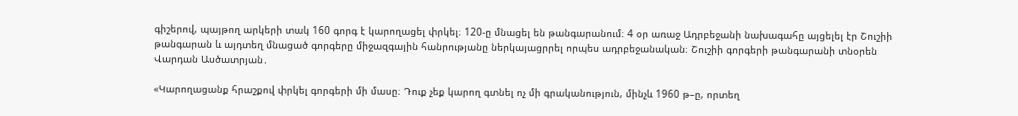գիշերով, պայթող արկերի տակ 160 գորգ է կարողացել փրկել։ 120-ը մնացել են թանգարանում։ 4 օր առաջ Ադրբեջանի նախագահը այցելել էր Շուշիի թանգարան և այդտեղ մնացած գորգերը միջազգային հանրությանը ներկայացրրել որպես ադրբեջանական։ Շուշիի գորգերի թանգարանի տնօրեն Վարդան Ասծատրյան․

«Կարողացանք հրաշքով փրկել գորգերի մի մասը։ Դուք չեք կարող գտնել ոչ մի գրականություն, մինչև 1960 թ–ը, որտեղ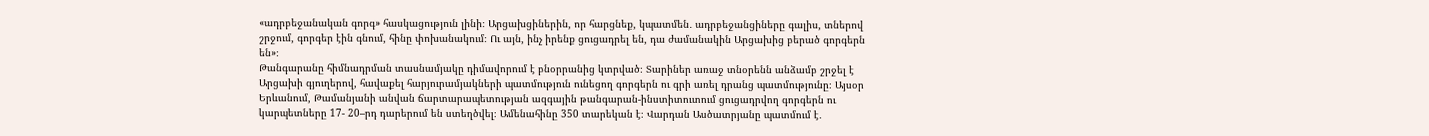«ադրբեջանական գորգ» հասկացություն լինի։ Արցախցիներին, որ հարցնեք, կպատմեն․ ադրբեջանցիները գալիս, տներով շրջում, գորգեր էին գնում, հինը փոխանակում։ Ու այն, ինչ իրենք ցուցադրել են, դա ժամանակին Արցախից բերած գորգերն են»։
Թանգարանը հիմնադրման տասնամյակը դիմավորում է բնօրրանից կտրված։ Տարիներ առաջ տնօրենն անձամբ շրջել է Արցախի գյուղերով, հավաքել հարյուրամյակների պատմություն ունեցող գորգերն ու գրի առել դրանց պատմությունը։ Այսօր Երևանում, Թամանյանի անվան ճարտարապետության ազգային թանգարան-ինստիտուտում ցուցադրվող գորգերն ու կարպետները 17- 20–րդ դարերում են ստեղծվել։ Ամենահինը 350 տարեկան է։ Վարդան Ասծատրյանը պատմում է․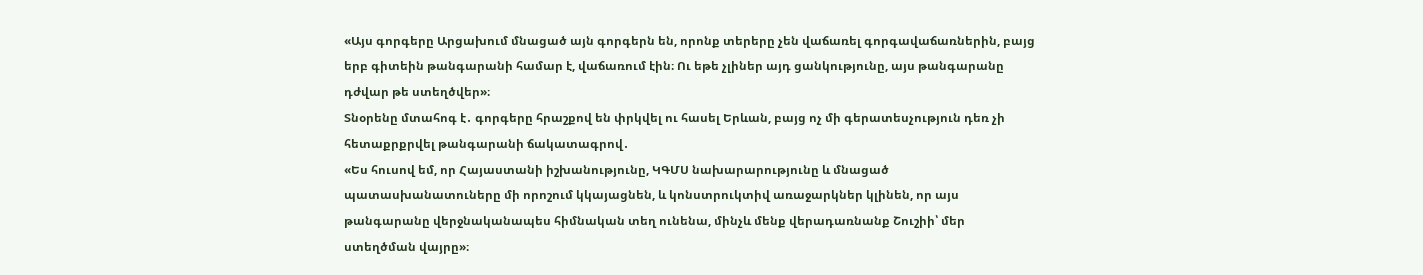«Այս գորգերը Արցախում մնացած այն գորգերն են, որոնք տերերը չեն վաճառել գորգավաճառներին, բայց երբ գիտեին թանգարանի համար է, վաճառում էին։ Ու եթե չլիներ այդ ցանկությունը, այս թանգարանը դժվար թե ստեղծվեր»։
Տնօրենը մտահոգ է․ գորգերը հրաշքով են փրկվել ու հասել Երևան, բայց ոչ մի գերատեսչություն դեռ չի հետաքրքրվել թանգարանի ճակատագրով․
«Ես հուսով եմ, որ Հայաստանի իշխանությունը, ԿԳՄՍ նախարարությունը և մնացած պատասխանատուները մի որոշում կկայացնեն, և կոնստրուկտիվ առաջարկներ կլինեն, որ այս թանգարանը վերջնականապես հիմնական տեղ ունենա, մինչև մենք վերադառնանք Շուշիի՝ մեր ստեղծման վայրը»։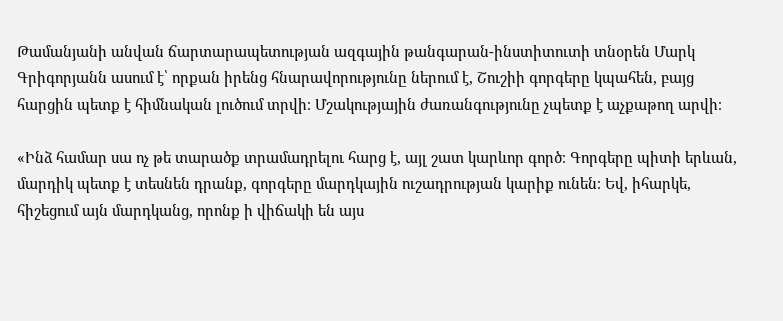Թամանյանի անվան ճարտարապետության ազգային թանգարան-ինստիտուտի տնօրեն Մարկ Գրիգորյանն ասում է՝ որքան իրենց հնարավորությունը ներում է, Շուշիի գորգերը կպահեն, բայց հարցին պետք է հիմնական լուծում տրվի։ Մշակությային ժառանգությունը չպետք է աչքաթող արվի։

«Ինձ համար սա ոչ թե տարածք տրամադրելու հարց է, այլ շատ կարևոր գործ։ Գորգերը պիտի երևան, մարդիկ պետք է տեսնեն դրանք, գորգերը մարդկային ուշադրության կարիք ունեն։ Եվ, իհարկե, հիշեցում այն մարդկանց, որոնք ի վիճակի են այս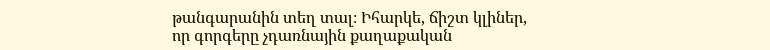թանգարանին տեղ տալ։ Իհարկե, ճիշտ կլիներ, որ գորգերը չդառնային քաղաքական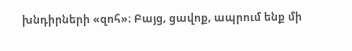խնդիրների «զոհ»։ Բայց, ցավոք, ապրում ենք մի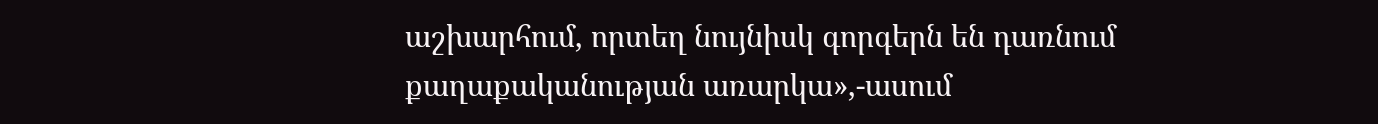աշխարհում, որտեղ նույնիսկ գորգերն են դառնում քաղաքականության առարկա»,-ասում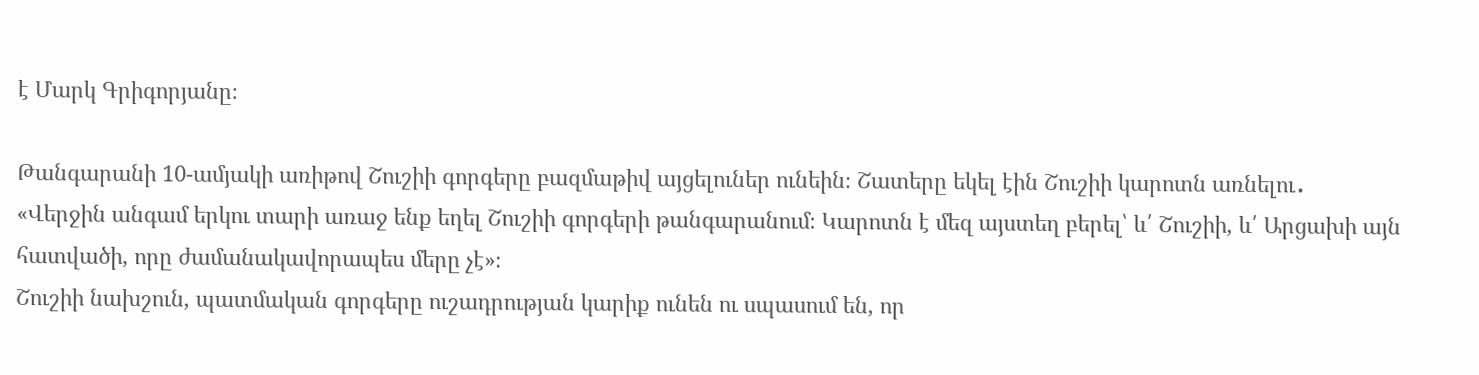է Մարկ Գրիգորյանը։

Թանգարանի 10-ամյակի առիթով Շուշիի գորգերը բազմաթիվ այցելուներ ունեին։ Շատերը եկել էին Շուշիի կարոտն առնելու․
«Վերջին անգամ երկու տարի առաջ ենք եղել Շուշիի գորգերի թանգարանում։ Կարոտն է մեզ այստեղ բերել՝ և՛ Շուշիի, և՛ Արցախի այն հատվածի, որը ժամանակավորապես մերը չէ»։
Շուշիի նախշուն, պատմական գորգերը ուշադրության կարիք ունեն ու սպասում են, որ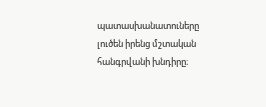պատասխանատուները լուծեն իրենց մշտական հանգրվանի խնդիրը։